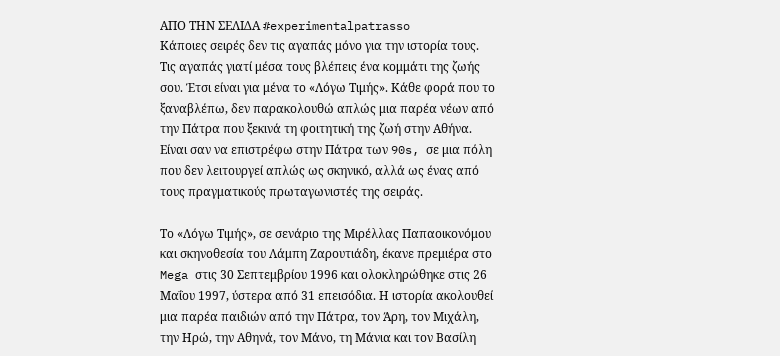ΑΠΟ ΤΗΝ ΣΕΛΙΔΑ #experimentalpatrasso
Κάποιες σειρές δεν τις αγαπάς μόνο για την ιστορία τους. Τις αγαπάς γιατί μέσα τους βλέπεις ένα κομμάτι της ζωής σου. Έτσι είναι για μένα το «Λόγω Τιμής». Κάθε φορά που το ξαναβλέπω, δεν παρακολουθώ απλώς μια παρέα νέων από την Πάτρα που ξεκινά τη φοιτητική της ζωή στην Αθήνα. Είναι σαν να επιστρέφω στην Πάτρα των 90s, σε μια πόλη που δεν λειτουργεί απλώς ως σκηνικό, αλλά ως ένας από τους πραγματικούς πρωταγωνιστές της σειράς.

Το «Λόγω Τιμής», σε σενάριο της Μιρέλλας Παπαοικονόμου και σκηνοθεσία του Λάμπη Ζαρουτιάδη, έκανε πρεμιέρα στο Mega στις 30 Σεπτεμβρίου 1996 και ολοκληρώθηκε στις 26 Μαΐου 1997, ύστερα από 31 επεισόδια. Η ιστορία ακολουθεί μια παρέα παιδιών από την Πάτρα, τον Άρη, τον Μιχάλη, την Ηρώ, την Αθηνά, τον Μάνο, τη Μάνια και τον Βασίλη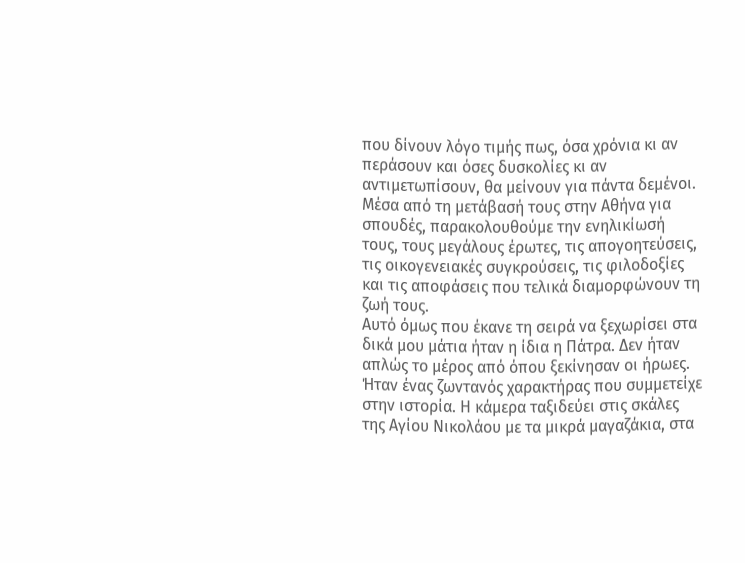που δίνουν λόγο τιμής πως, όσα χρόνια κι αν περάσουν και όσες δυσκολίες κι αν αντιμετωπίσουν, θα μείνουν για πάντα δεμένοι. Μέσα από τη μετάβασή τους στην Αθήνα για σπουδές, παρακολουθούμε την ενηλικίωσή τους, τους μεγάλους έρωτες, τις απογοητεύσεις, τις οικογενειακές συγκρούσεις, τις φιλοδοξίες και τις αποφάσεις που τελικά διαμορφώνουν τη ζωή τους.
Αυτό όμως που έκανε τη σειρά να ξεχωρίσει στα δικά μου μάτια ήταν η ίδια η Πάτρα. Δεν ήταν απλώς το μέρος από όπου ξεκίνησαν οι ήρωες. Ήταν ένας ζωντανός χαρακτήρας που συμμετείχε στην ιστορία. Η κάμερα ταξιδεύει στις σκάλες της Αγίου Νικολάου με τα μικρά μαγαζάκια, στα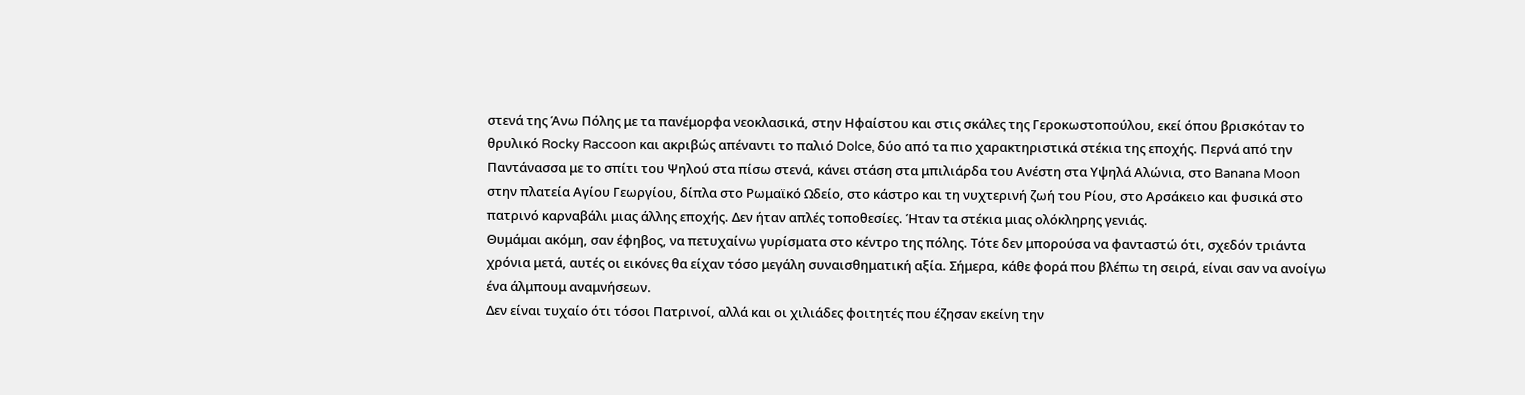στενά της Άνω Πόλης με τα πανέμορφα νεοκλασικά, στην Ηφαίστου και στις σκάλες της Γεροκωστοπούλου, εκεί όπου βρισκόταν το θρυλικό Rocky Raccoon και ακριβώς απέναντι το παλιό Dolce, δύο από τα πιο χαρακτηριστικά στέκια της εποχής. Περνά από την Παντάνασσα με το σπίτι του Ψηλού στα πίσω στενά, κάνει στάση στα μπιλιάρδα του Ανέστη στα Υψηλά Αλώνια, στο Banana Moon στην πλατεία Αγίου Γεωργίου, δίπλα στο Ρωμαϊκό Ωδείο, στο κάστρο και τη νυχτερινή ζωή του Ρίου, στο Αρσάκειο και φυσικά στο πατρινό καρναβάλι μιας άλλης εποχής. Δεν ήταν απλές τοποθεσίες. Ήταν τα στέκια μιας ολόκληρης γενιάς.
Θυμάμαι ακόμη, σαν έφηβος, να πετυχαίνω γυρίσματα στο κέντρο της πόλης. Τότε δεν μπορούσα να φανταστώ ότι, σχεδόν τριάντα χρόνια μετά, αυτές οι εικόνες θα είχαν τόσο μεγάλη συναισθηματική αξία. Σήμερα, κάθε φορά που βλέπω τη σειρά, είναι σαν να ανοίγω ένα άλμπουμ αναμνήσεων.
Δεν είναι τυχαίο ότι τόσοι Πατρινοί, αλλά και οι χιλιάδες φοιτητές που έζησαν εκείνη την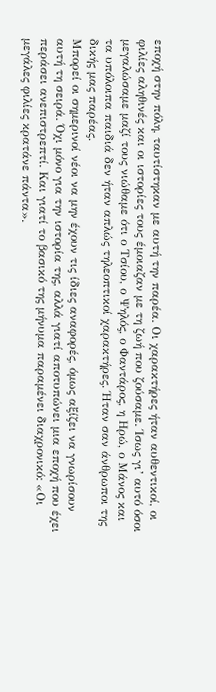εποχή στην πόλη, ταυτίστηκαν με αυτή την παρέα. Οι χαρακτήρες ήταν αυθεντικοί, οι φιλίες αληθινές και οι ιστορίες τους έμοιαζαν με τη ζωή που ζούσαμε. Ίσως γι’ αυτό όσοι μεγαλώσαμε μαζί τους νιώθαμε ότι ο Τσίου, ο Ψηλός, ο Φαντάρος, η Ηρώ, ο Μάνος και τα υπόλοιπα παιδιά δεν ήταν απλώς τηλεοπτικοί χαρακτήρες. Ήταν σαν άνθρωποι της δικής μας παρέας.
Μπορεί οι σημερινοί νέοι να μην έχουν τις ίδιες αναφορές, όμως αξίζει να γνωρίσουν αυτή τη σειρά. Όχι μόνο για την ιστορία της, αλλά γιατί αποτυπώνει μια εποχή που έχει περάσει ανεπιστρεπτί. Και γιατί το βασικό της μήνυμα παραμένει διαχρονικό: «Οι μεγάλες φιλίες κρατάνε πάντα».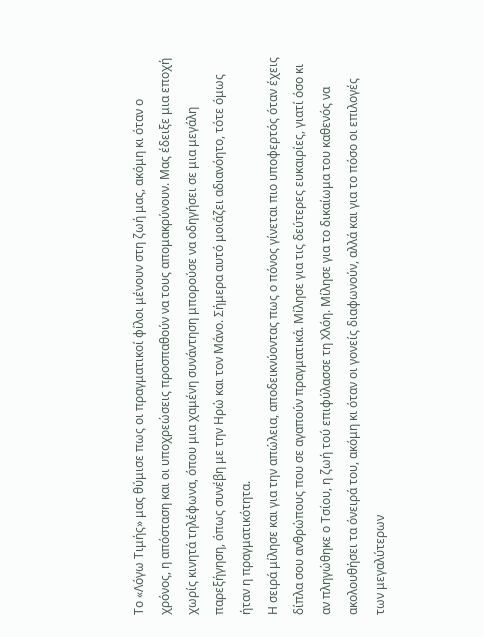Το «Λόγω Τιμής» μας θύμισε πως οι πραγματικοί φίλοι μένουν στη ζωή μας, ακόμη κι όταν ο χρόνος, η απόσταση και οι υποχρεώσεις προσπαθούν να τους απομακρύνουν. Μας έδειξε μια εποχή χωρίς κινητά τηλέφωνα, όπου μια χαμένη συνάντηση μπορούσε να οδηγήσει σε μια μεγάλη παρεξήγηση, όπως συνέβη με την Ηρώ και τον Μάνο. Σήμερα αυτό μοιάζει αδιανόητο, τότε όμως ήταν η πραγματικότητα.
Η σειρά μίλησε και για την απώλεια, αποδεικνύοντας πως ο πόνος γίνεται πιο υποφερτός όταν έχεις δίπλα σου ανθρώπους που σε αγαπούν πραγματικά. Μίλησε για τις δεύτερες ευκαιρίες, γιατί όσο κι αν πληγώθηκε ο Τσίου, η ζωή τού επιφύλασσε τη Χλόη. Μίλησε για το δικαίωμα του καθενός να ακολουθήσει τα όνειρά του, ακόμη κι όταν οι γονείς διαφωνούν, αλλά και για το πόσο οι επιλογές των μεγαλύτερων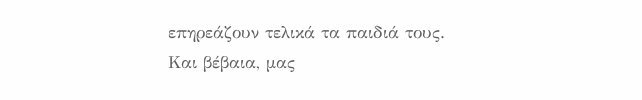επηρεάζουν τελικά τα παιδιά τους.
Και βέβαια, μας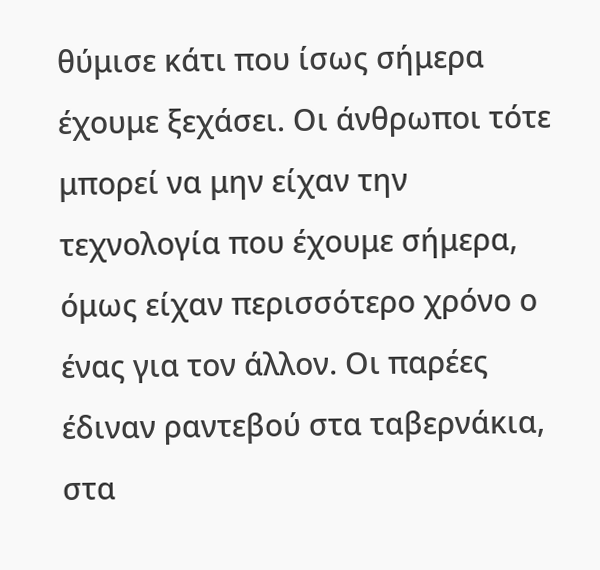θύμισε κάτι που ίσως σήμερα έχουμε ξεχάσει. Οι άνθρωποι τότε μπορεί να μην είχαν την τεχνολογία που έχουμε σήμερα, όμως είχαν περισσότερο χρόνο ο ένας για τον άλλον. Οι παρέες έδιναν ραντεβού στα ταβερνάκια, στα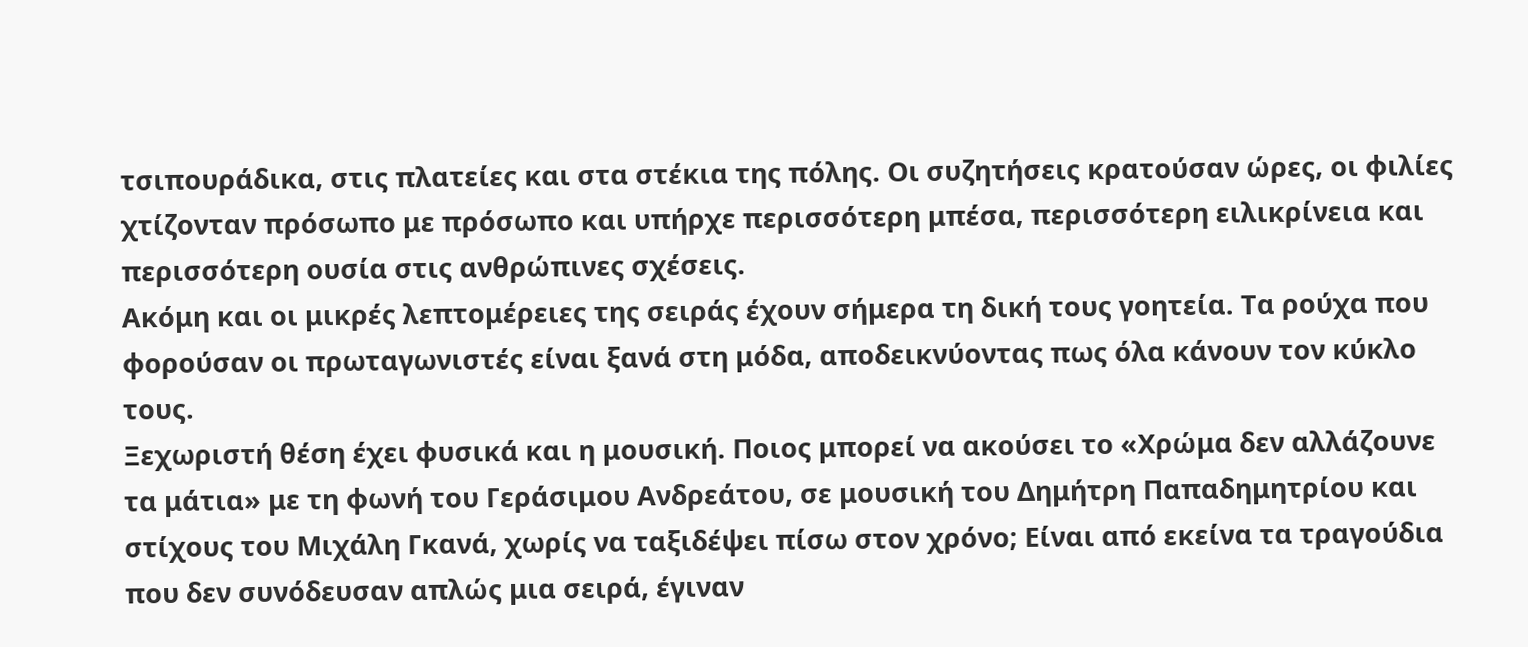τσιπουράδικα, στις πλατείες και στα στέκια της πόλης. Οι συζητήσεις κρατούσαν ώρες, οι φιλίες χτίζονταν πρόσωπο με πρόσωπο και υπήρχε περισσότερη μπέσα, περισσότερη ειλικρίνεια και περισσότερη ουσία στις ανθρώπινες σχέσεις.
Ακόμη και οι μικρές λεπτομέρειες της σειράς έχουν σήμερα τη δική τους γοητεία. Τα ρούχα που φορούσαν οι πρωταγωνιστές είναι ξανά στη μόδα, αποδεικνύοντας πως όλα κάνουν τον κύκλο τους.
Ξεχωριστή θέση έχει φυσικά και η μουσική. Ποιος μπορεί να ακούσει το «Χρώμα δεν αλλάζουνε τα μάτια» με τη φωνή του Γεράσιμου Ανδρεάτου, σε μουσική του Δημήτρη Παπαδημητρίου και στίχους του Μιχάλη Γκανά, χωρίς να ταξιδέψει πίσω στον χρόνο; Είναι από εκείνα τα τραγούδια που δεν συνόδευσαν απλώς μια σειρά, έγιναν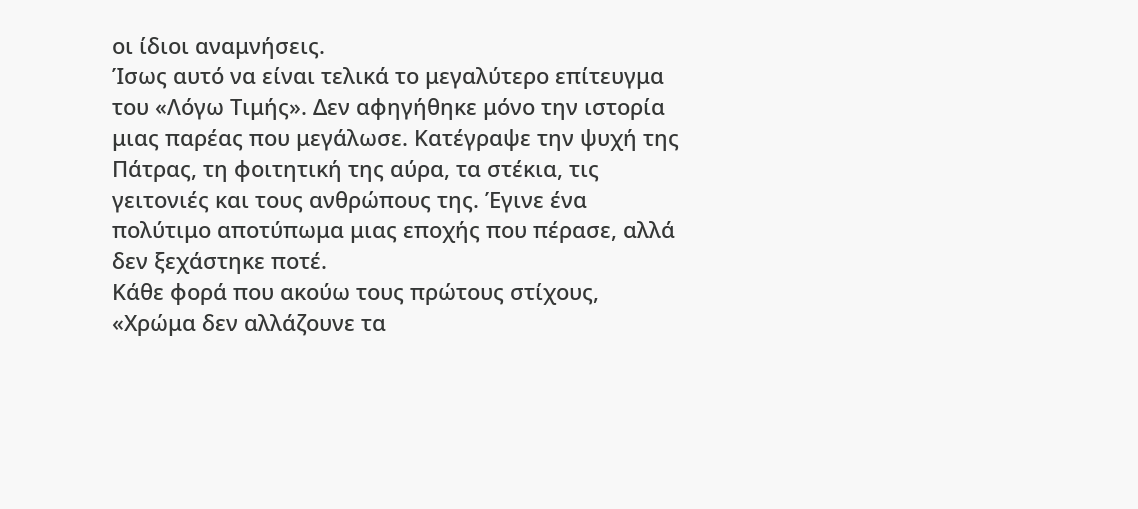οι ίδιοι αναμνήσεις.
Ίσως αυτό να είναι τελικά το μεγαλύτερο επίτευγμα του «Λόγω Τιμής». Δεν αφηγήθηκε μόνο την ιστορία μιας παρέας που μεγάλωσε. Κατέγραψε την ψυχή της Πάτρας, τη φοιτητική της αύρα, τα στέκια, τις γειτονιές και τους ανθρώπους της. Έγινε ένα πολύτιμο αποτύπωμα μιας εποχής που πέρασε, αλλά δεν ξεχάστηκε ποτέ.
Κάθε φορά που ακούω τους πρώτους στίχους, «Χρώμα δεν αλλάζουνε τα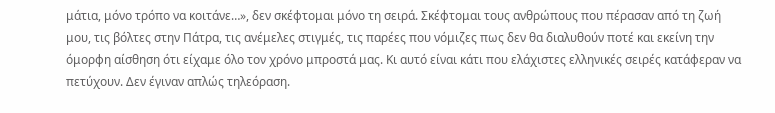μάτια, μόνο τρόπο να κοιτάνε…», δεν σκέφτομαι μόνο τη σειρά. Σκέφτομαι τους ανθρώπους που πέρασαν από τη ζωή μου, τις βόλτες στην Πάτρα, τις ανέμελες στιγμές, τις παρέες που νόμιζες πως δεν θα διαλυθούν ποτέ και εκείνη την όμορφη αίσθηση ότι είχαμε όλο τον χρόνο μπροστά μας. Κι αυτό είναι κάτι που ελάχιστες ελληνικές σειρές κατάφεραν να πετύχουν. Δεν έγιναν απλώς τηλεόραση.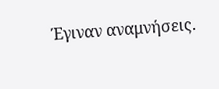Έγιναν αναμνήσεις.